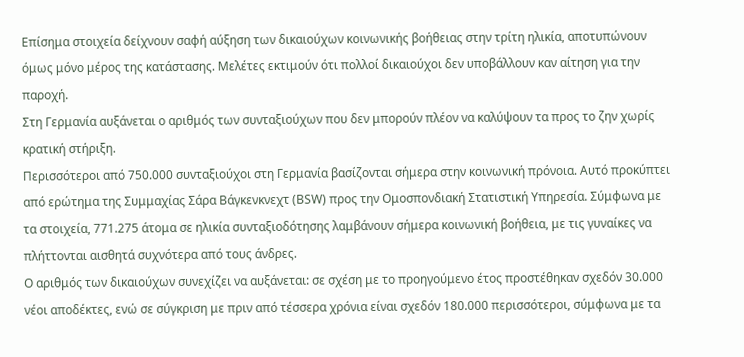Επίσημα στοιχεία δείχνουν σαφή αύξηση των δικαιούχων κοινωνικής βοήθειας στην τρίτη ηλικία, αποτυπώνουν όμως μόνο μέρος της κατάστασης. Μελέτες εκτιμούν ότι πολλοί δικαιούχοι δεν υποβάλλουν καν αίτηση για την παροχή.
Στη Γερμανία αυξάνεται ο αριθμός των συνταξιούχων που δεν μπορούν πλέον να καλύψουν τα προς το ζην χωρίς κρατική στήριξη.
Περισσότεροι από 750.000 συνταξιούχοι στη Γερμανία βασίζονται σήμερα στην κοινωνική πρόνοια. Αυτό προκύπτει από ερώτημα της Συμμαχίας Σάρα Βάγκενκνεχτ (BSW) προς την Ομοσπονδιακή Στατιστική Υπηρεσία. Σύμφωνα με τα στοιχεία, 771.275 άτομα σε ηλικία συνταξιοδότησης λαμβάνουν σήμερα κοινωνική βοήθεια, με τις γυναίκες να πλήττονται αισθητά συχνότερα από τους άνδρες.
Ο αριθμός των δικαιούχων συνεχίζει να αυξάνεται: σε σχέση με το προηγούμενο έτος προστέθηκαν σχεδόν 30.000 νέοι αποδέκτες, ενώ σε σύγκριση με πριν από τέσσερα χρόνια είναι σχεδόν 180.000 περισσότεροι, σύμφωνα με τα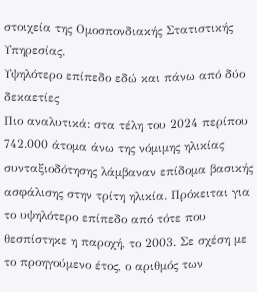στοιχεία της Ομοσπονδιακής Στατιστικής Υπηρεσίας.
Υψηλότερο επίπεδο εδώ και πάνω από δύο δεκαετίες
Πιο αναλυτικά: στα τέλη του 2024 περίπου 742.000 άτομα άνω της νόμιμης ηλικίας συνταξιοδότησης λάμβαναν επίδομα βασικής ασφάλισης στην τρίτη ηλικία. Πρόκειται για το υψηλότερο επίπεδο από τότε που θεσπίστηκε η παροχή, το 2003. Σε σχέση με το προηγούμενο έτος, ο αριθμός των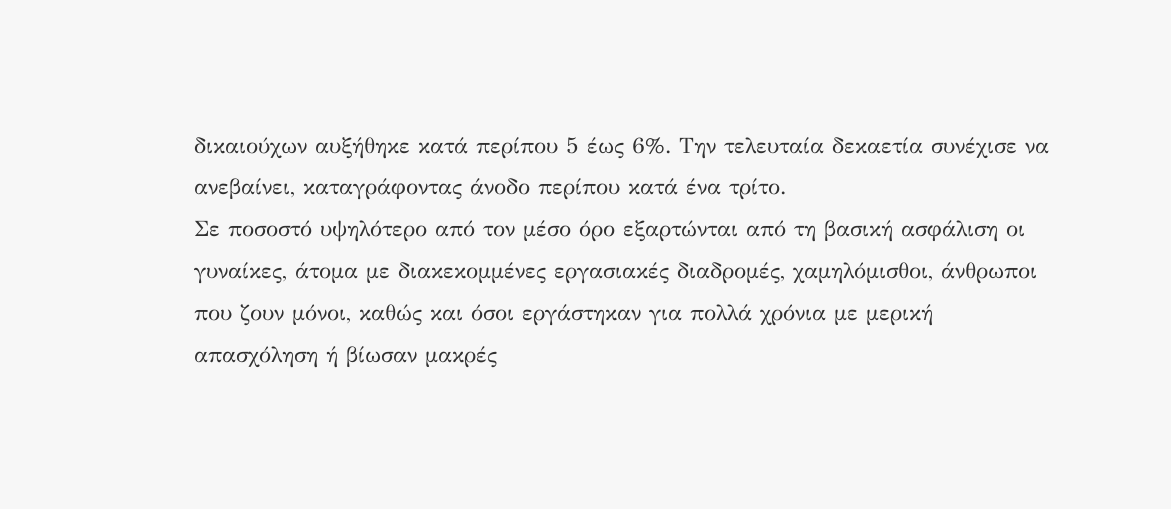δικαιούχων αυξήθηκε κατά περίπου 5 έως 6%. Την τελευταία δεκαετία συνέχισε να ανεβαίνει, καταγράφοντας άνοδο περίπου κατά ένα τρίτο.
Σε ποσοστό υψηλότερο από τον μέσο όρο εξαρτώνται από τη βασική ασφάλιση οι γυναίκες, άτομα με διακεκομμένες εργασιακές διαδρομές, χαμηλόμισθοι, άνθρωποι που ζουν μόνοι, καθώς και όσοι εργάστηκαν για πολλά χρόνια με μερική απασχόληση ή βίωσαν μακρές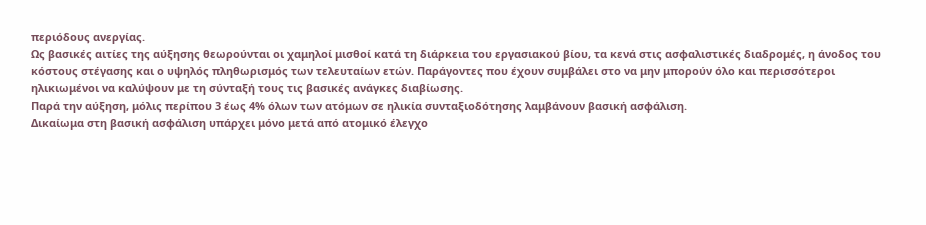περιόδους ανεργίας.
Ως βασικές αιτίες της αύξησης θεωρούνται οι χαμηλοί μισθοί κατά τη διάρκεια του εργασιακού βίου, τα κενά στις ασφαλιστικές διαδρομές, η άνοδος του κόστους στέγασης και ο υψηλός πληθωρισμός των τελευταίων ετών. Παράγοντες που έχουν συμβάλει στο να μην μπορούν όλο και περισσότεροι ηλικιωμένοι να καλύψουν με τη σύνταξή τους τις βασικές ανάγκες διαβίωσης.
Παρά την αύξηση, μόλις περίπου 3 έως 4% όλων των ατόμων σε ηλικία συνταξιοδότησης λαμβάνουν βασική ασφάλιση.
Δικαίωμα στη βασική ασφάλιση υπάρχει μόνο μετά από ατομικό έλεγχο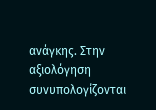ανάγκης. Στην αξιολόγηση συνυπολογίζονται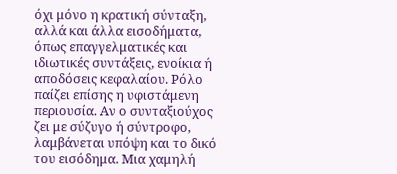όχι μόνο η κρατική σύνταξη, αλλά και άλλα εισοδήματα, όπως επαγγελματικές και ιδιωτικές συντάξεις, ενοίκια ή αποδόσεις κεφαλαίου. Ρόλο παίζει επίσης η υφιστάμενη περιουσία. Αν ο συνταξιούχος ζει με σύζυγο ή σύντροφο, λαμβάνεται υπόψη και το δικό του εισόδημα. Μια χαμηλή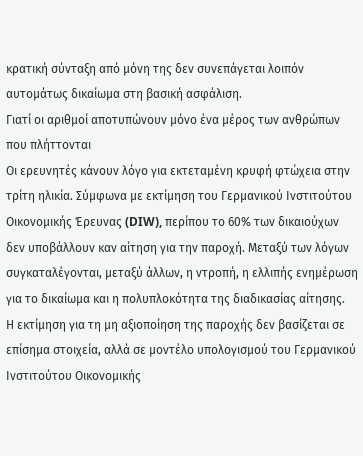κρατική σύνταξη από μόνη της δεν συνεπάγεται λοιπόν αυτομάτως δικαίωμα στη βασική ασφάλιση.
Γιατί οι αριθμοί αποτυπώνουν μόνο ένα μέρος των ανθρώπων που πλήττονται
Οι ερευνητές κάνουν λόγο για εκτεταμένη κρυφή φτώχεια στην τρίτη ηλικία. Σύμφωνα με εκτίμηση του Γερμανικού Ινστιτούτου Οικονομικής Έρευνας (DIW), περίπου το 60% των δικαιούχων δεν υποβάλλουν καν αίτηση για την παροχή. Μεταξύ των λόγων συγκαταλέγονται, μεταξύ άλλων, η ντροπή, η ελλιπής ενημέρωση για το δικαίωμα και η πολυπλοκότητα της διαδικασίας αίτησης.
Η εκτίμηση για τη μη αξιοποίηση της παροχής δεν βασίζεται σε επίσημα στοιχεία, αλλά σε μοντέλο υπολογισμού του Γερμανικού Ινστιτούτου Οικονομικής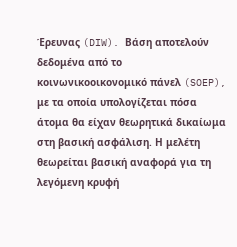Έρευνας (DIW). Βάση αποτελούν δεδομένα από το κοινωνικοοικονομικό πάνελ (SOEP), με τα οποία υπολογίζεται πόσα άτομα θα είχαν θεωρητικά δικαίωμα στη βασική ασφάλιση. Η μελέτη θεωρείται βασική αναφορά για τη λεγόμενη κρυφή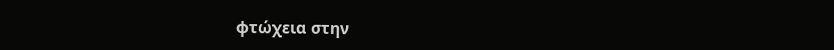φτώχεια στην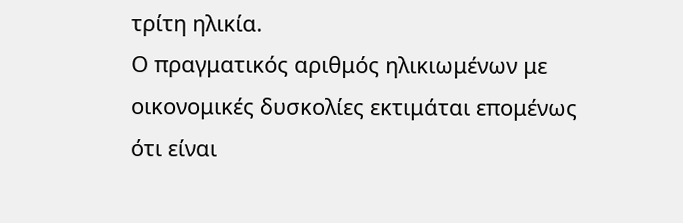τρίτη ηλικία.
Ο πραγματικός αριθμός ηλικιωμένων με οικονομικές δυσκολίες εκτιμάται επομένως ότι είναι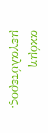ακόμη μεγαλύτερος.